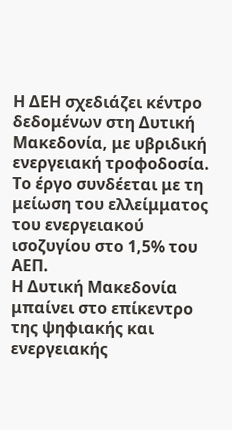Η ΔΕΗ σχεδιάζει κέντρο δεδομένων στη Δυτική Μακεδονία, με υβριδική ενεργειακή τροφοδοσία. Το έργο συνδέεται με τη μείωση του ελλείμματος του ενεργειακού ισοζυγίου στο 1,5% του ΑΕΠ.
Η Δυτική Μακεδονία μπαίνει στο επίκεντρο της ψηφιακής και ενεργειακής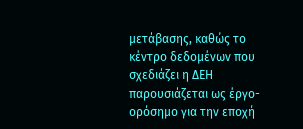μετάβασης, καθώς το κέντρο δεδομένων που σχεδιάζει η ΔΕΗ παρουσιάζεται ως έργο-ορόσημο για την εποχή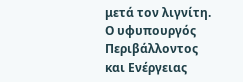μετά τον λιγνίτη. Ο υφυπουργός Περιβάλλοντος και Ενέργειας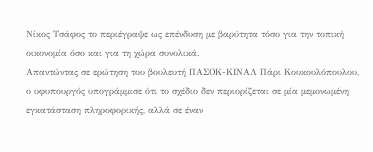Νίκος Τσάφος το περιέγραψε ως επένδυση με βαρύτητα τόσο για την τοπική οικονομία όσο και για τη χώρα συνολικά.
Απαντώντας σε ερώτηση του βουλευτή ΠΑΣΟΚ-ΚΙΝΑΛ Πάρι Κουκουλόπουλου, ο υφυπουργός υπογράμμισε ότι το σχέδιο δεν περιορίζεται σε μία μεμονωμένη εγκατάσταση πληροφορικής, αλλά σε έναν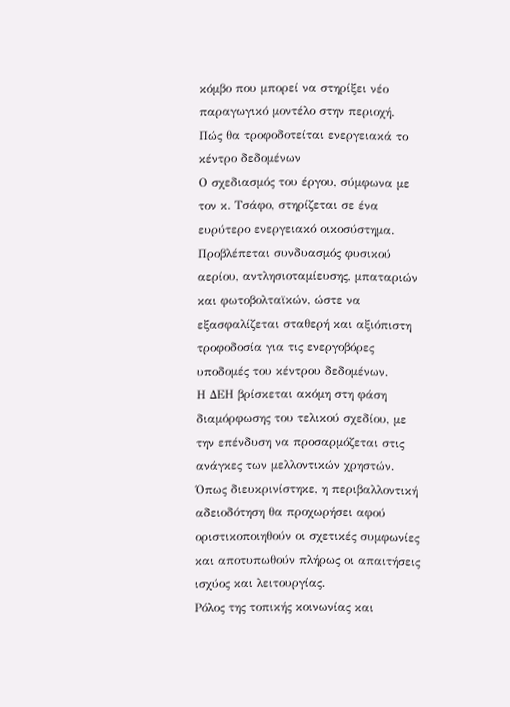κόμβο που μπορεί να στηρίξει νέο παραγωγικό μοντέλο στην περιοχή.
Πώς θα τροφοδοτείται ενεργειακά το κέντρο δεδομένων
Ο σχεδιασμός του έργου, σύμφωνα με τον κ. Τσάφο, στηρίζεται σε ένα ευρύτερο ενεργειακό οικοσύστημα. Προβλέπεται συνδυασμός φυσικού αερίου, αντλησιοταμίευσης, μπαταριών και φωτοβολταϊκών, ώστε να εξασφαλίζεται σταθερή και αξιόπιστη τροφοδοσία για τις ενεργοβόρες υποδομές του κέντρου δεδομένων.
Η ΔΕΗ βρίσκεται ακόμη στη φάση διαμόρφωσης του τελικού σχεδίου, με την επένδυση να προσαρμόζεται στις ανάγκες των μελλοντικών χρηστών. Όπως διευκρινίστηκε, η περιβαλλοντική αδειοδότηση θα προχωρήσει αφού οριστικοποιηθούν οι σχετικές συμφωνίες και αποτυπωθούν πλήρως οι απαιτήσεις ισχύος και λειτουργίας.
Ρόλος της τοπικής κοινωνίας και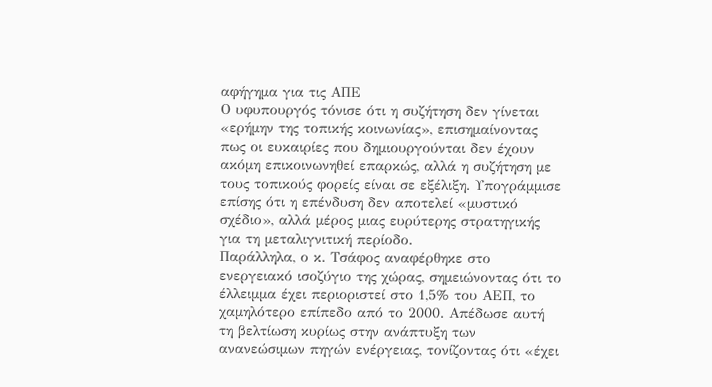αφήγημα για τις ΑΠΕ
Ο υφυπουργός τόνισε ότι η συζήτηση δεν γίνεται «ερήμην της τοπικής κοινωνίας», επισημαίνοντας πως οι ευκαιρίες που δημιουργούνται δεν έχουν ακόμη επικοινωνηθεί επαρκώς, αλλά η συζήτηση με τους τοπικούς φορείς είναι σε εξέλιξη. Υπογράμμισε επίσης ότι η επένδυση δεν αποτελεί «μυστικό σχέδιο», αλλά μέρος μιας ευρύτερης στρατηγικής για τη μεταλιγνιτική περίοδο.
Παράλληλα, ο κ. Τσάφος αναφέρθηκε στο ενεργειακό ισοζύγιο της χώρας, σημειώνοντας ότι το έλλειμμα έχει περιοριστεί στο 1,5% του ΑΕΠ, το χαμηλότερο επίπεδο από το 2000. Απέδωσε αυτή τη βελτίωση κυρίως στην ανάπτυξη των ανανεώσιμων πηγών ενέργειας, τονίζοντας ότι «έχει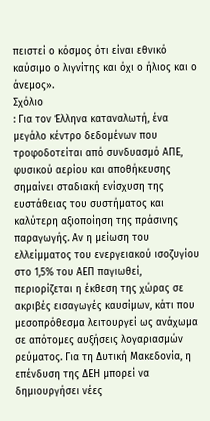πειστεί ο κόσμος ότι είναι εθνικό καύσιμο ο λιγνίτης και όχι ο ήλιος και ο άνεμος».
Σχόλιο
: Για τον Έλληνα καταναλωτή, ένα μεγάλο κέντρο δεδομένων που τροφοδοτείται από συνδυασμό ΑΠΕ, φυσικού αερίου και αποθήκευσης σημαίνει σταδιακή ενίσχυση της ευστάθειας του συστήματος και καλύτερη αξιοποίηση της πράσινης παραγωγής. Αν η μείωση του ελλείμματος του ενεργειακού ισοζυγίου στο 1,5% του ΑΕΠ παγιωθεί, περιορίζεται η έκθεση της χώρας σε ακριβές εισαγωγές καυσίμων, κάτι που μεσοπρόθεσμα λειτουργεί ως ανάχωμα σε απότομες αυξήσεις λογαριασμών ρεύματος. Για τη Δυτική Μακεδονία, η επένδυση της ΔΕΗ μπορεί να δημιουργήσει νέες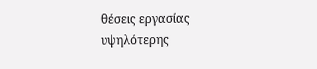θέσεις εργασίας υψηλότερης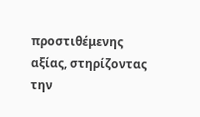προστιθέμενης αξίας, στηρίζοντας την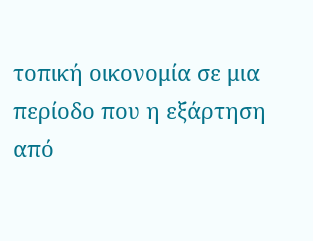τοπική οικονομία σε μια περίοδο που η εξάρτηση από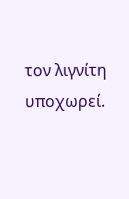τον λιγνίτη υποχωρεί.